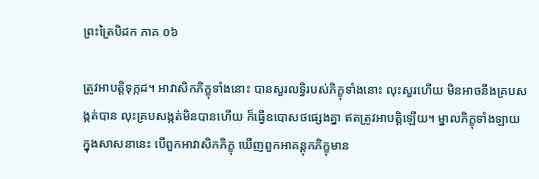ព្រះត្រៃបិដក ភាគ ០៦

ត្រូវអាបត្តិទុក្កដ។ អាវាសិកភិក្ខុទាំងនោះ បានសួរលទ្ធិរបស់ភិក្ខុទាំងនោះ លុះសួរហើយ មិនអាចនឹងគ្របសង្កត់បាន លុះគ្របសង្កត់មិនបានហើយ ក៏ធ្វើឧបោសថផ្សេងគ្នា ឥតត្រូវអាបត្តិឡើយ។ ម្នាលភិក្ខុទាំងឡាយ ក្នុងសាសនានេះ បើពួកអាវាសិកភិក្ខុ ឃើញពួកអាគន្តុកភិក្ខុមាន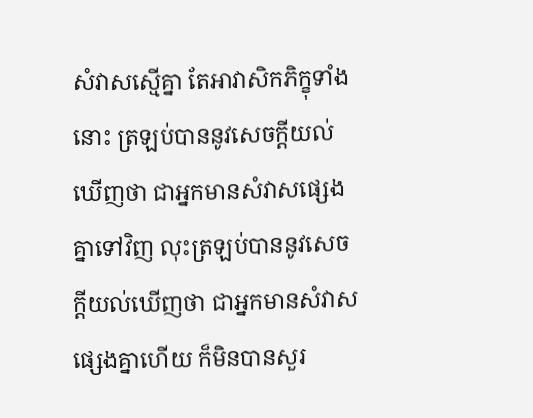សំវាសស្មើគ្នា តែអាវាសិកភិក្ខុទាំងនោះ ត្រឡប់បាននូវសេចក្តីយល់ឃើញថា ជាអ្នកមានសំវាសផ្សេងគ្នាទៅវិញ លុះត្រឡប់បាននូវសេចក្តីយល់ឃើញថា ជាអ្នកមានសំវាសផ្សេងគ្នាហើយ ក៏មិនបានសួរ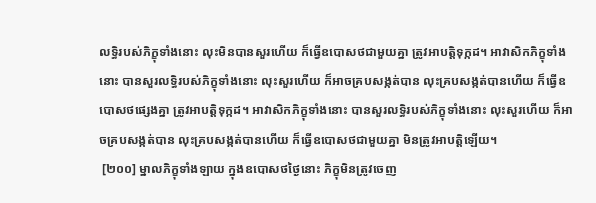លទ្ធិរបស់ភិក្ខុទាំងនោះ លុះមិនបានសួរហើយ ក៏ធ្វើឧបោសថជាមួយគ្នា ត្រូវអាបត្តិទុក្កដ។ អាវាសិកភិក្ខុទាំងនោះ បានសួរលទ្ធិរបស់ភិក្ខុទាំងនោះ លុះសួរហើយ ក៏អាចគ្របសង្កត់បាន លុះគ្របសង្កត់បានហើយ ក៏ធ្វើឧបោសថផ្សេងគ្នា ត្រូវអាបត្តិទុក្កដ។ អាវាសិកភិក្ខុទាំងនោះ បានសួរលទ្ធិរបស់ភិក្ខុទាំងនោះ លុះសួរហើយ ក៏អាចគ្របសង្កត់បាន លុះគ្របសង្កត់បានហើយ ក៏ធ្វើឧបោសថជាមួយគ្នា មិនត្រូវអាបត្តិឡើយ។
 [២០០] ម្នាលភិក្ខុទាំងឡាយ ក្នុងឧបោសថថ្ងៃនោះ ភិក្ខុមិនត្រូវចេញ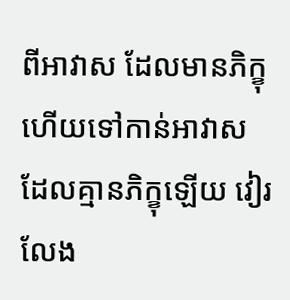ពីអាវាស ដែលមានភិក្ខុ ហើយទៅកាន់អាវាសដែលគ្មានភិក្ខុឡើយ វៀរលែង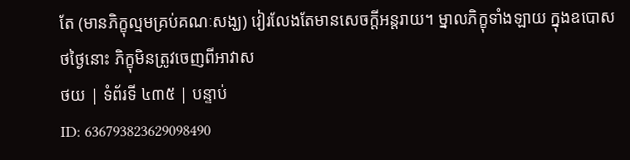តែ (មានភិក្ខុល្មមគ្រប់គណៈសង្ឃ) វៀរលែងតែមានសេចក្តីអន្តរាយ។ ម្នាលភិក្ខុទាំងឡាយ ក្នុងឧបោសថថ្ងៃនោះ ភិក្ខុមិនត្រូវចេញពីអាវាស
ថយ | ទំព័រទី ៤៣៥ | បន្ទាប់
ID: 636793823629098490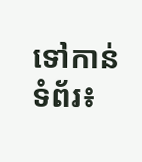ទៅកាន់ទំព័រ៖